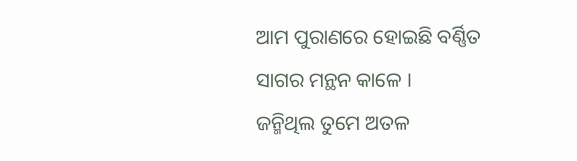ଆମ ପୁରାଣରେ ହୋଇଛି ବର୍ଣ୍ଣିତ
ସାଗର ମନ୍ଥନ କାଳେ ।
ଜନ୍ମିଥିଲ ତୁମେ ଅତଳ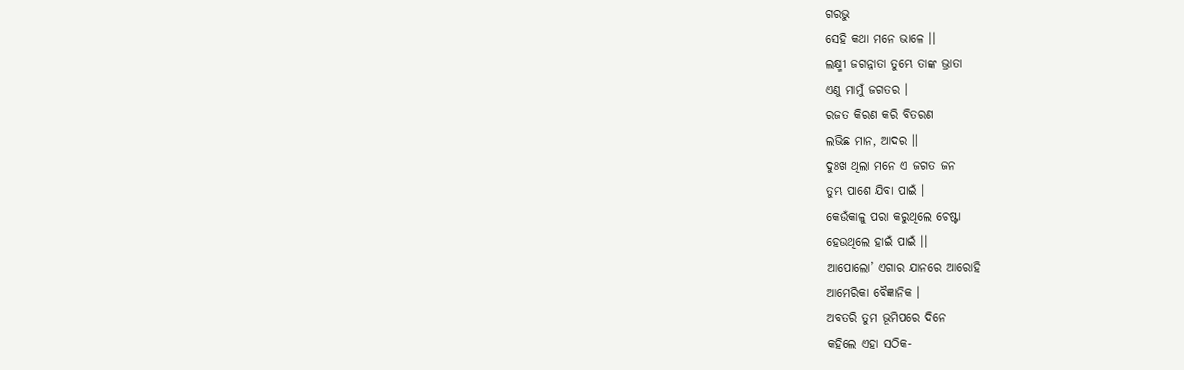ଗରଭୁ
ସେହି କଥା ମନେ ଭାଳେ ।।
ଲକ୍ଷ୍ମୀ ଜଗନ୍ନାତା ତୁମ୍ଭେ ତାଙ୍କ ଭ୍ରାତା
ଏଣୁ ମାମୁଁ ଜଗତର ।
ରଜତ କିରଣ କରି ବିତରଣ
ଲଭିଛ ମାନ, ଆଦର ।।
ଦୁଃଖ ଥିଲା ମନେ ଏ ଜଗତ ଜନ
ତୁମ୍ଭ ପାଶେ ଯିବା ପାଇଁ ।
କେଉଁକାଳୁ ପରା କରୁଥିଲେ ଚେଷ୍ଟା
ହେଉଥିଲେ ହାଇଁ ପାଇଁ ।।
ଆପୋଲୋ’ ଏଗାର ଯାନରେ ଆରୋହି
ଆମେରିକା ବୈଜ୍ଞାନିକ ।
ଅବତରି ତୁମ ଭୂମିପରେ ଦିନେ
କହିଲେ ଏହା ସଠିକ-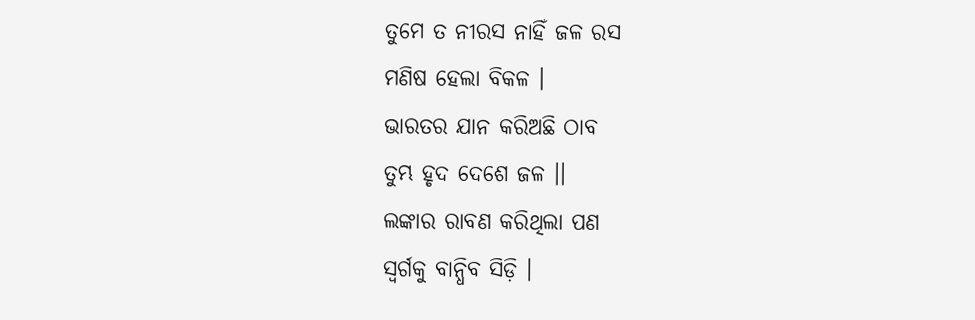ତୁମେ ତ ନୀରସ ନାହିଁ ଜଳ ରସ
ମଣିଷ ହେଲା ବିକଳ ।
ଭାରତର ଯାନ କରିଅଛି ଠାବ
ତୁମ୍ଭ ହୃଦ ଦେଶେ ଜଳ ।।
ଲଙ୍କାର ରାବଣ କରିଥିଲା ପଣ
ସ୍ୱର୍ଗକୁ ବାନ୍ଧିବ ସିଡ଼ି ।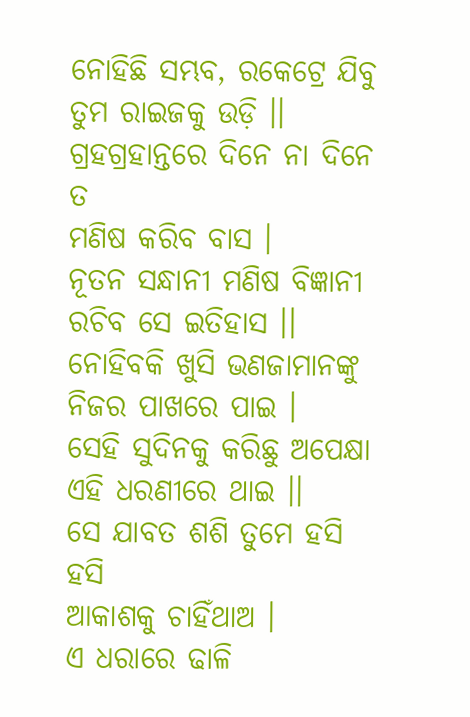ନୋହିଛି ସମ୍ଭବ, ରକେଟ୍ରେ ଯିବୁ
ତୁମ ରାଇଜକୁ ଉଡ଼ି ।।
ଗ୍ରହଗ୍ରହାନ୍ତରେ ଦିନେ ନା ଦିନେ ତ
ମଣିଷ କରିବ ବାସ ।
ନୂତନ ସନ୍ଧାନୀ ମଣିଷ ବିଜ୍ଞାନୀ
ରଚିବ ସେ ଇତିହାସ ।।
ନୋହିବକି ଖୁସି ଭଣଜାମାନଙ୍କୁ
ନିଜର ପାଖରେ ପାଇ ।
ସେହି ସୁଦିନକୁ କରିଛୁ ଅପେକ୍ଷା
ଏହି ଧରଣୀରେ ଥାଇ ।।
ସେ ଯାବତ ଶଶି ତୁମେ ହସି ହସି
ଆକାଶକୁ ଚାହିଁଥାଅ ।
ଏ ଧରାରେ ଢାଳି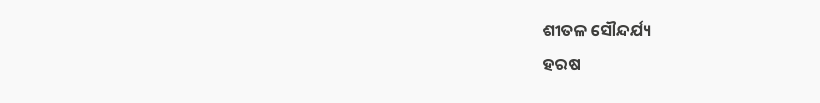ଶୀତଳ ସୌନ୍ଦର୍ଯ୍ୟ
ହରଷ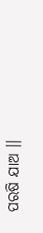ପରଷି ଯାଅ ।।